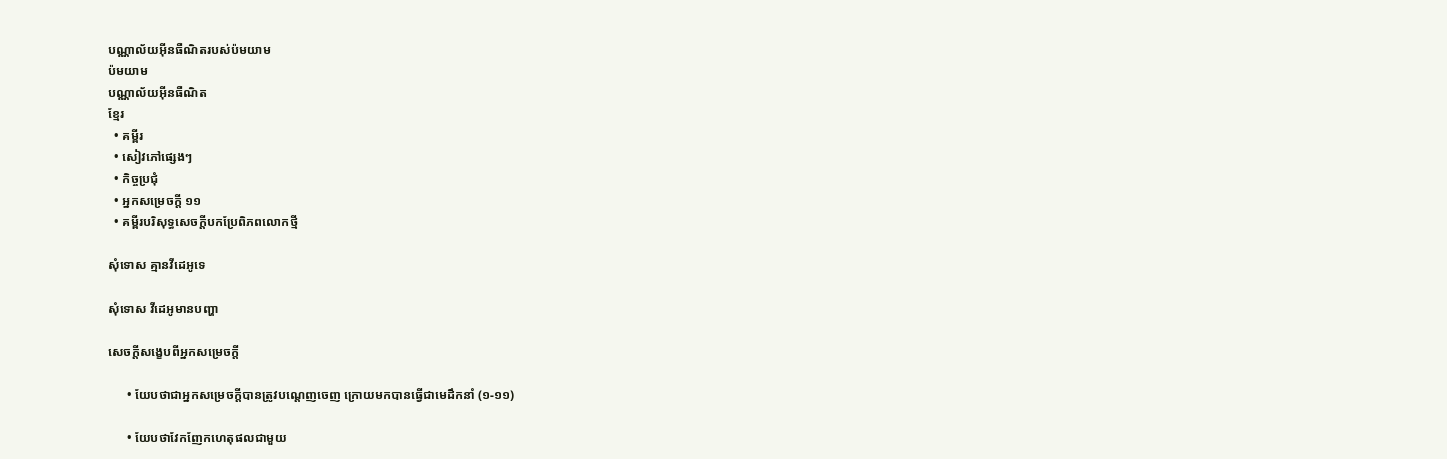បណ្ណាល័យអ៊ីនធឺណិតរបស់ប៉មយាម
ប៉មយាម
បណ្ណាល័យអ៊ីនធឺណិត
ខ្មែរ
  • គម្ពីរ
  • សៀវភៅផ្សេងៗ
  • កិច្ចប្រជុំ
  • អ្នកសម្រេចក្ដី ១១
  • គម្ពីរបរិសុទ្ធសេចក្ដីបកប្រែពិភពលោកថ្មី

សុំទោស គ្មានវីដេអូទេ

សុំទោស វីដេអូមានបញ្ហា

សេចក្ដីសង្ខេបពីអ្នកសម្រេចក្ដី

      • យែបថាជាអ្នកសម្រេចក្ដីបានត្រូវបណ្ដេញចេញ ក្រោយមកបានធ្វើជាមេដឹកនាំ (១-១១)

      • យែបថាវែកញែកហេតុផលជាមួយ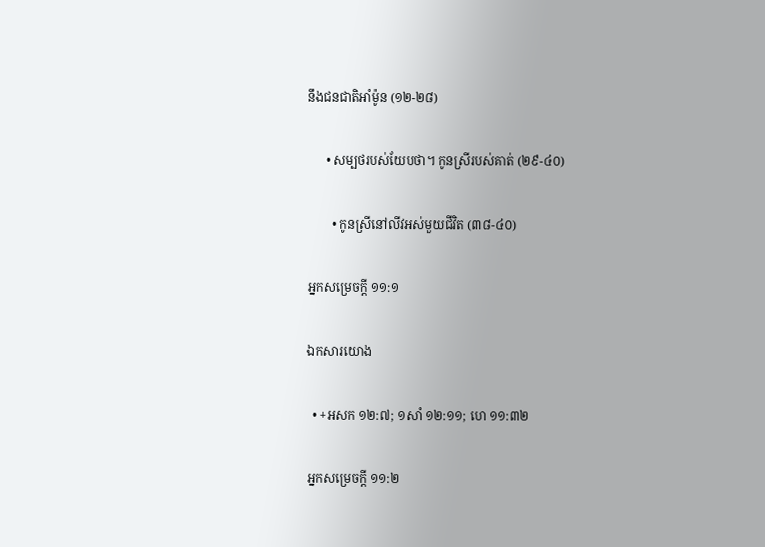នឹងជនជាតិអាំម៉ូន (១២-២៨)

      • សម្បថរបស់យែបថា។ កូនស្រីរបស់គាត់ (២៩-៤០)

        • កូនស្រីនៅលីវអស់មួយជីវិត (៣៨-៤០)

អ្នកសម្រេចក្ដី ១១:១

ឯកសារយោង

  • +អសក ១២:៧; ១សាំ ១២:១១; ហេ ១១:៣២

អ្នកសម្រេចក្ដី ១១:២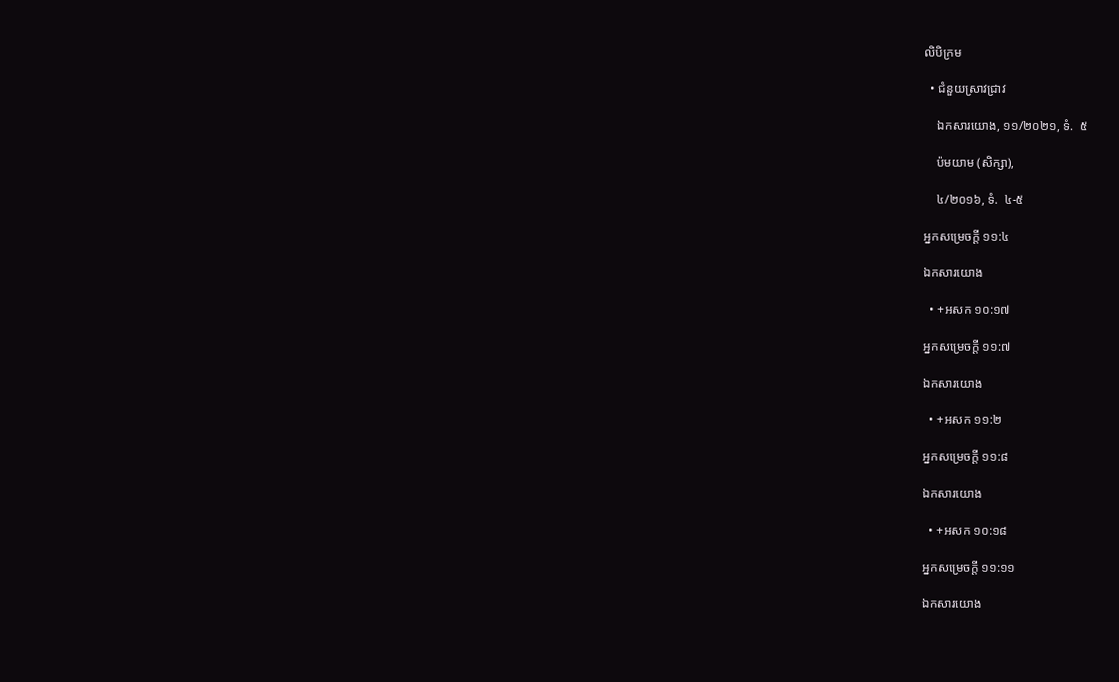លិបិក្រម

  • ជំនួយស្រាវជ្រាវ

    ឯកសារយោង, ១១/២០២១, ទំ.  ៥

    ប៉មយាម (សិក្សា),

    ៤/២០១៦, ទំ.  ៤-៥

អ្នកសម្រេចក្ដី ១១:៤

ឯកសារយោង

  • +អសក ១០:១៧

អ្នកសម្រេចក្ដី ១១:៧

ឯកសារយោង

  • +អសក ១១:២

អ្នកសម្រេចក្ដី ១១:៨

ឯកសារយោង

  • +អសក ១០:១៨

អ្នកសម្រេចក្ដី ១១:១១

ឯកសារយោង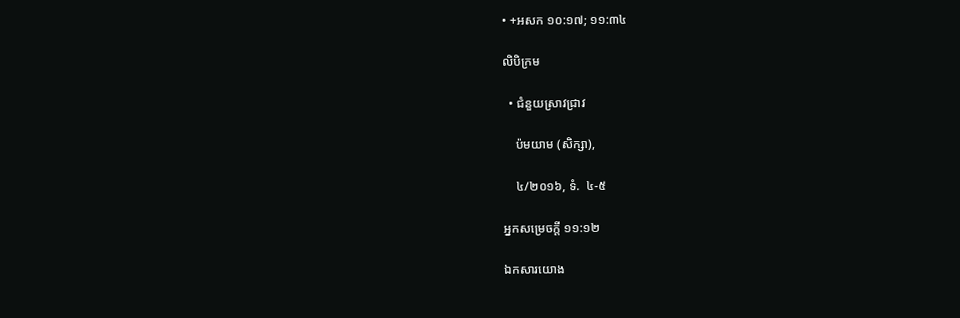• +អសក ១០:១៧; ១១:៣៤

លិបិក្រម

  • ជំនួយស្រាវជ្រាវ

    ប៉មយាម (សិក្សា),

    ៤/២០១៦, ទំ.  ៤-៥

អ្នកសម្រេចក្ដី ១១:១២

ឯកសារយោង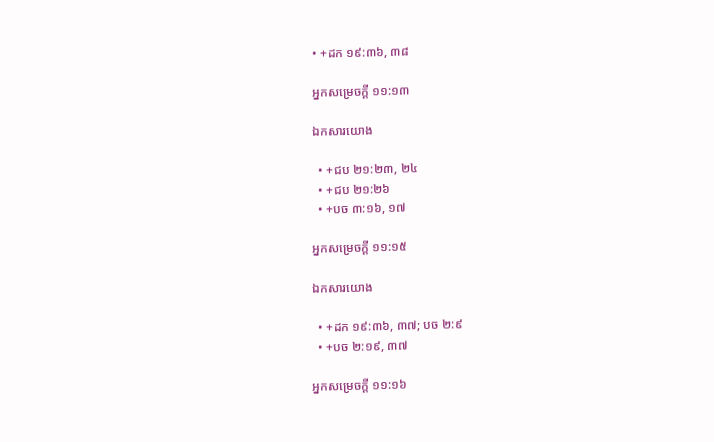• +ដក ១៩:៣៦, ៣៨

អ្នកសម្រេចក្ដី ១១:១៣

ឯកសារយោង

  • +ជប ២១:២៣, ២៤
  • +ជប ២១:២៦
  • +បច ៣:១៦, ១៧

អ្នកសម្រេចក្ដី ១១:១៥

ឯកសារយោង

  • +ដក ១៩:៣៦, ៣៧; បច ២:៩
  • +បច ២:១៩, ៣៧

អ្នកសម្រេចក្ដី ១១:១៦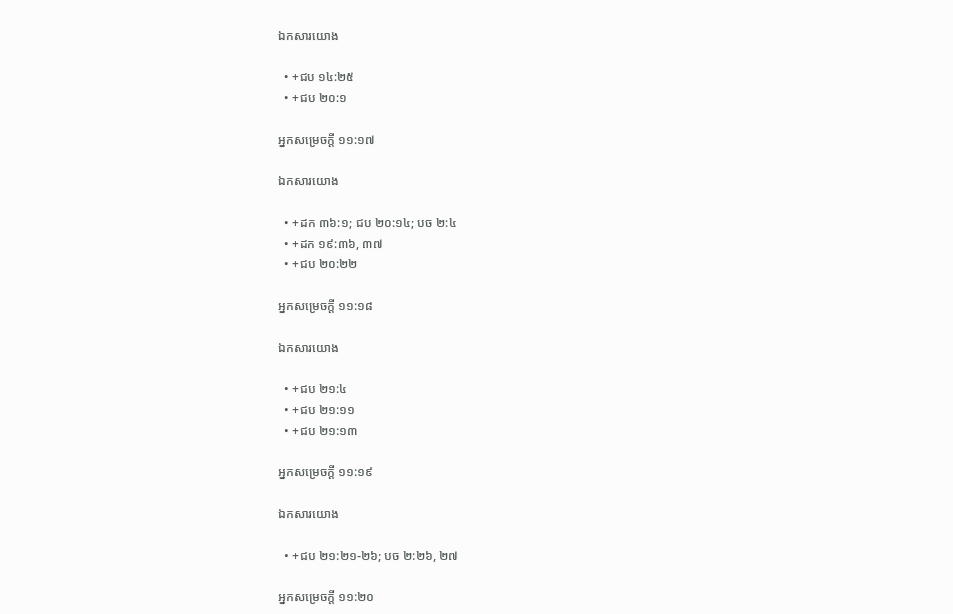ឯកសារយោង

  • +ជប ១៤:២៥
  • +ជប ២០:១

អ្នកសម្រេចក្ដី ១១:១៧

ឯកសារយោង

  • +ដក ៣៦:១; ជប ២០:១៤; បច ២:៤
  • +ដក ១៩:៣៦, ៣៧
  • +ជប ២០:២២

អ្នកសម្រេចក្ដី ១១:១៨

ឯកសារយោង

  • +ជប ២១:៤
  • +ជប ២១:១១
  • +ជប ២១:១៣

អ្នកសម្រេចក្ដី ១១:១៩

ឯកសារយោង

  • +ជប ២១:២១-២៦; បច ២:២៦, ២៧

អ្នកសម្រេចក្ដី ១១:២០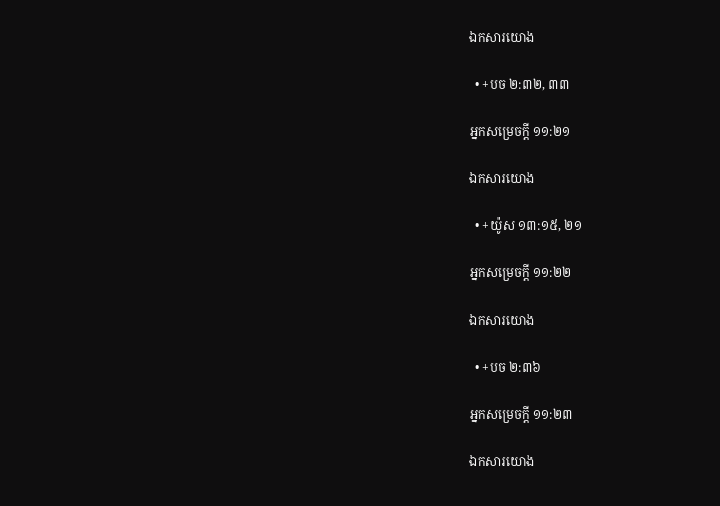ឯកសារយោង

  • +បច ២:៣២, ៣៣

អ្នកសម្រេចក្ដី ១១:២១

ឯកសារយោង

  • +យ៉ូស ១៣:១៥, ២១

អ្នកសម្រេចក្ដី ១១:២២

ឯកសារយោង

  • +បច ២:៣៦

អ្នកសម្រេចក្ដី ១១:២៣

ឯកសារយោង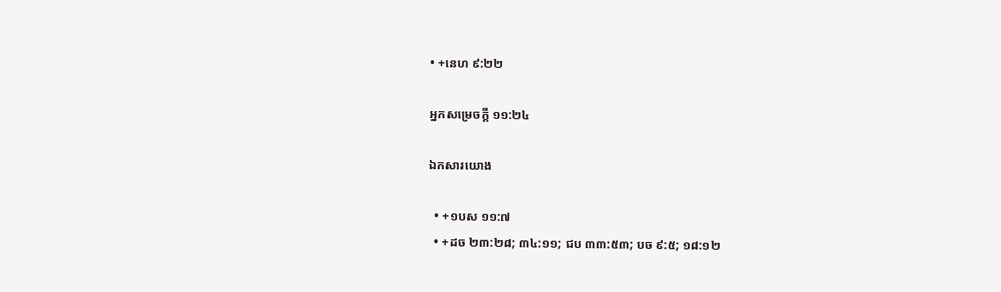• +នេហ ៩:២២

អ្នកសម្រេចក្ដី ១១:២៤

ឯកសារយោង

  • +១បស ១១:៧
  • +ដច ២៣:២៨; ៣៤:១១; ជប ៣៣:៥៣; បច ៩:៥; ១៨:១២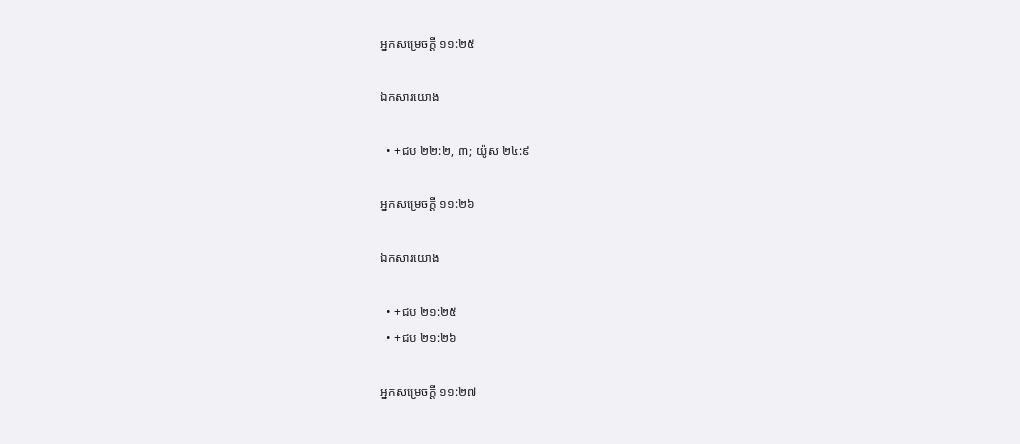អ្នកសម្រេចក្ដី ១១:២៥

ឯកសារយោង

  • +ជប ២២:២, ៣; យ៉ូស ២៤:៩

អ្នកសម្រេចក្ដី ១១:២៦

ឯកសារយោង

  • +ជប ២១:២៥
  • +ជប ២១:២៦

អ្នកសម្រេចក្ដី ១១:២៧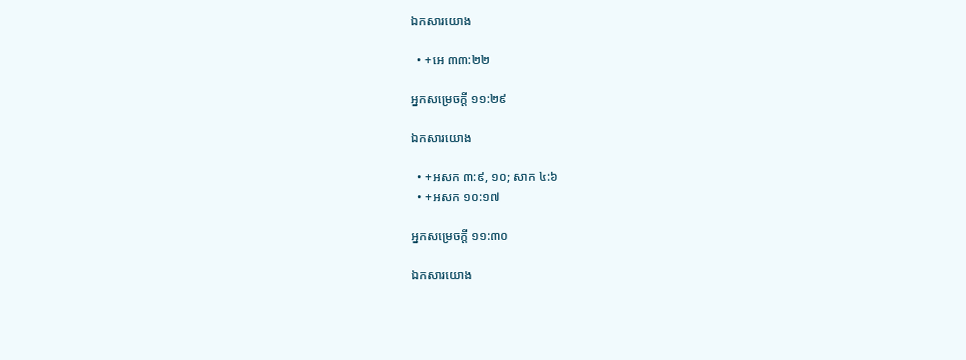ឯកសារយោង

  • +អេ ៣៣:២២

អ្នកសម្រេចក្ដី ១១:២៩

ឯកសារយោង

  • +អសក ៣:៩, ១០; សាក ៤:៦
  • +អសក ១០:១៧

អ្នកសម្រេចក្ដី ១១:៣០

ឯកសារយោង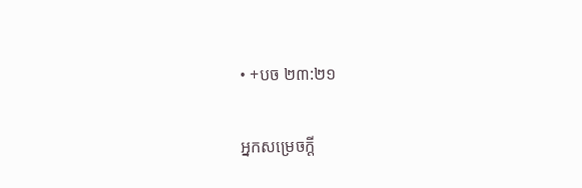• +បច ២៣:២១

អ្នកសម្រេចក្ដី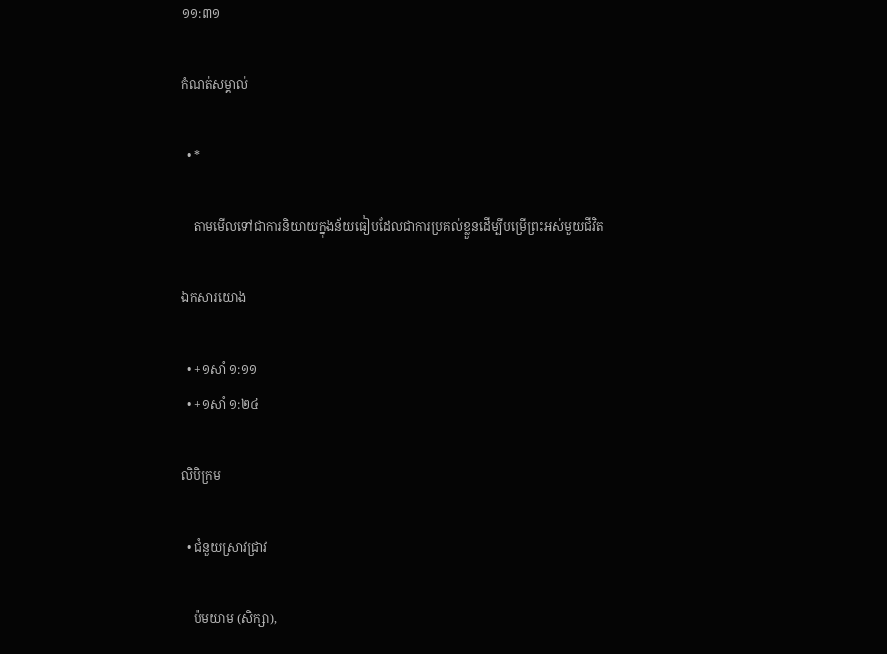១១:៣១

កំណត់សម្គាល់

  • *

    តាមមើលទៅជាការនិយាយក្នុងន័យធៀបដែលជាការប្រគល់ខ្លួនដើម្បីបម្រើព្រះអស់មួយជីវិត

ឯកសារយោង

  • +១សាំ ១:១១
  • +១សាំ ១:២៤

លិបិក្រម

  • ជំនួយស្រាវជ្រាវ

    ប៉មយាម (សិក្សា),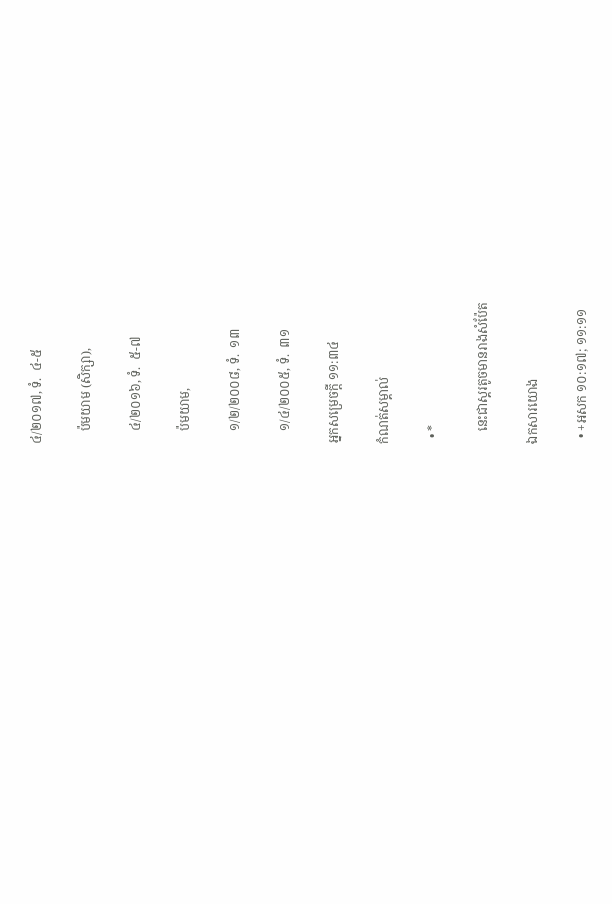៤/២០១៧, ទំ.  ៤-៥

    ប៉មយាម (សិក្សា),

    ៤/២០១៦, ទំ.  ៥-៧

    ប៉មយាម,

    ១/២/២០០៨, ទំ.  ១៣

    ១/៤/២០០៥, ទំ.  ៣១

អ្នកសម្រេចក្ដី ១១:៣៤

កំណត់សម្គាល់

  • *

    នេះជាស្គរតូចមានរាងសំប៉ែត

ឯកសារយោង

  • +អសក ១០:១៧; ១១:១១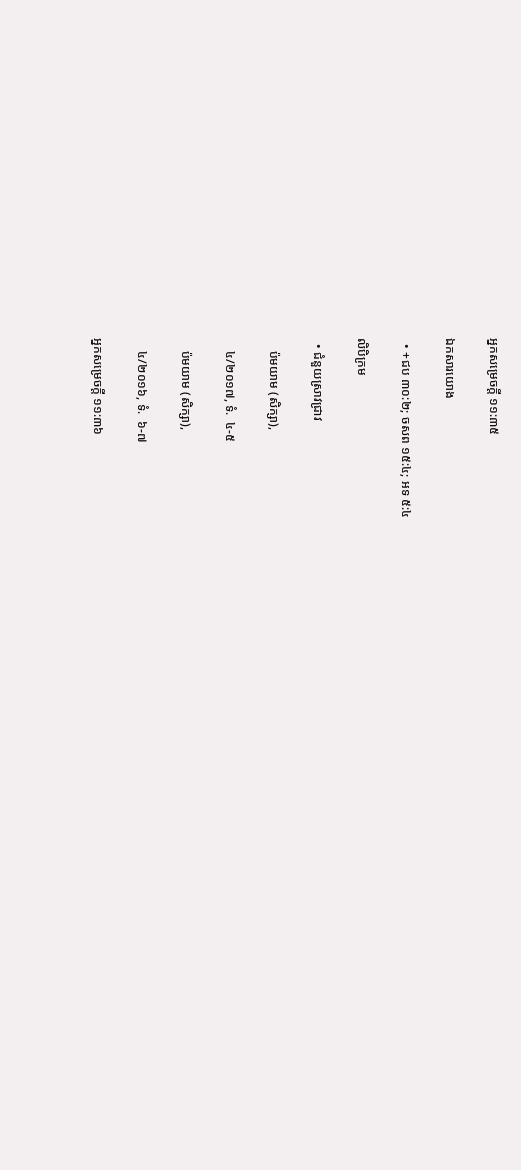អ្នកសម្រេចក្ដី ១១:៣៥

ឯកសារយោង

  • +ជប ៣០:២; ចសព ១៥:៤; អទ ៥:៤

លិបិក្រម

  • ជំនួយស្រាវជ្រាវ

    ប៉មយាម (សិក្សា),

    ៤/២០១៧, ទំ.  ៤-៥

    ប៉មយាម (សិក្សា),

    ៤/២០១៦, ទំ.  ៦-៧

អ្នកសម្រេចក្ដី ១១:៣៦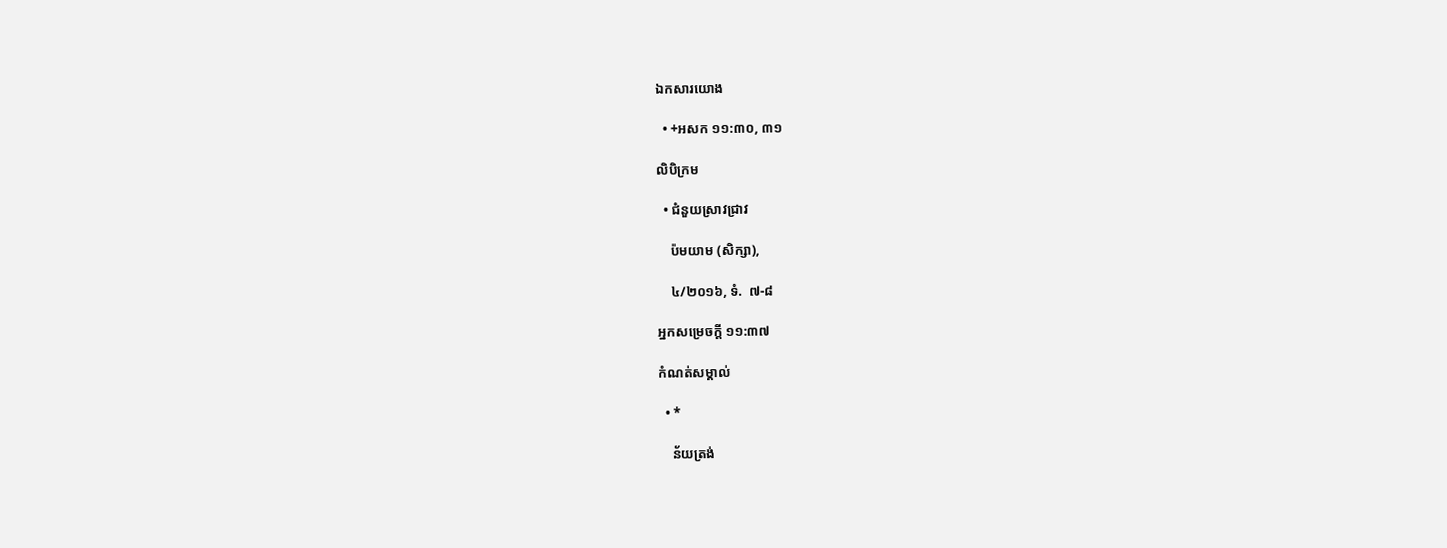ឯកសារយោង

  • +អសក ១១:៣០, ៣១

លិបិក្រម

  • ជំនួយស្រាវជ្រាវ

    ប៉មយាម (សិក្សា),

    ៤/២០១៦, ទំ.  ៧-៨

អ្នកសម្រេចក្ដី ១១:៣៧

កំណត់សម្គាល់

  • *

    ន័យត្រង់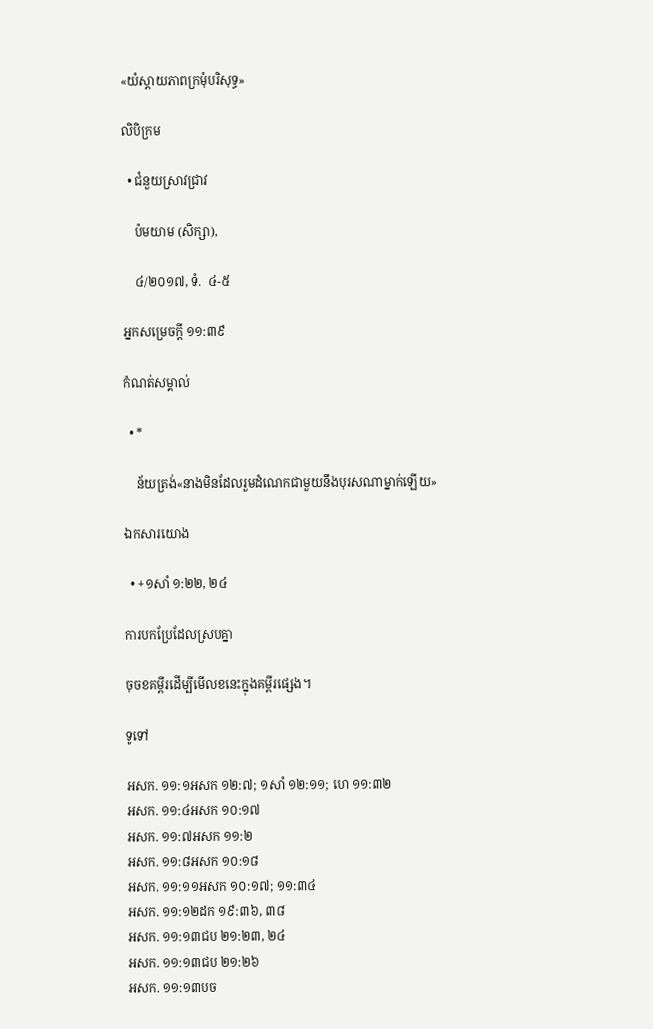«យំស្ដាយភាពក្រមុំបរិសុទ្ធ»

លិបិក្រម

  • ជំនួយស្រាវជ្រាវ

    ប៉មយាម (សិក្សា),

    ៤/២០១៧, ទំ.  ៤-៥

អ្នកសម្រេចក្ដី ១១:៣៩

កំណត់សម្គាល់

  • *

    ន័យត្រង់«នាងមិនដែលរួមដំណេកជាមួយនឹងបុរសណាម្នាក់ឡើយ»

ឯកសារយោង

  • +១សាំ ១:២២, ២៤

ការបកប្រែដែលស្របគ្នា

ចុចខគម្ពីរដើម្បីមើលខនេះក្នុងគម្ពីរផ្សេង។

ទូទៅ

អសក. ១១:១អសក ១២:៧; ១សាំ ១២:១១; ហេ ១១:៣២
អសក. ១១:៤អសក ១០:១៧
អសក. ១១:៧អសក ១១:២
អសក. ១១:៨អសក ១០:១៨
អសក. ១១:១១អសក ១០:១៧; ១១:៣៤
អសក. ១១:១២ដក ១៩:៣៦, ៣៨
អសក. ១១:១៣ជប ២១:២៣, ២៤
អសក. ១១:១៣ជប ២១:២៦
អសក. ១១:១៣បច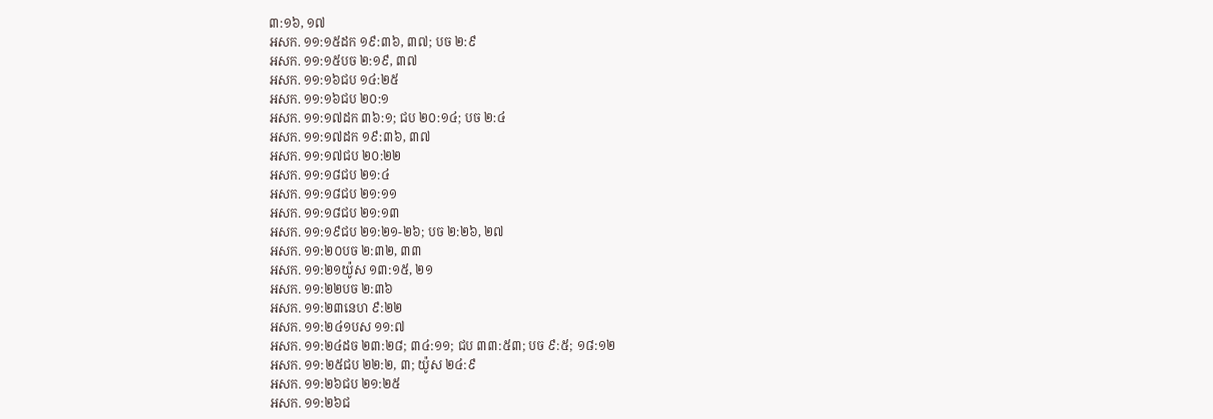៣:១៦, ១៧
អសក. ១១:១៥ដក ១៩:៣៦, ៣៧; បច ២:៩
អសក. ១១:១៥បច ២:១៩, ៣៧
អសក. ១១:១៦ជប ១៤:២៥
អសក. ១១:១៦ជប ២០:១
អសក. ១១:១៧ដក ៣៦:១; ជប ២០:១៤; បច ២:៤
អសក. ១១:១៧ដក ១៩:៣៦, ៣៧
អសក. ១១:១៧ជប ២០:២២
អសក. ១១:១៨ជប ២១:៤
អសក. ១១:១៨ជប ២១:១១
អសក. ១១:១៨ជប ២១:១៣
អសក. ១១:១៩ជប ២១:២១-២៦; បច ២:២៦, ២៧
អសក. ១១:២០បច ២:៣២, ៣៣
អសក. ១១:២១យ៉ូស ១៣:១៥, ២១
អសក. ១១:២២បច ២:៣៦
អសក. ១១:២៣នេហ ៩:២២
អសក. ១១:២៤១បស ១១:៧
អសក. ១១:២៤ដច ២៣:២៨; ៣៤:១១; ជប ៣៣:៥៣; បច ៩:៥; ១៨:១២
អសក. ១១:២៥ជប ២២:២, ៣; យ៉ូស ២៤:៩
អសក. ១១:២៦ជប ២១:២៥
អសក. ១១:២៦ជ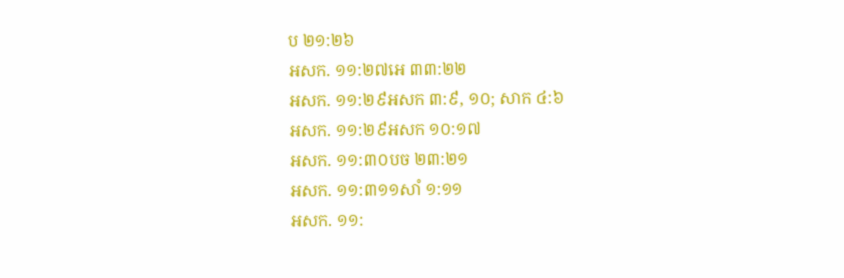ប ២១:២៦
អសក. ១១:២៧អេ ៣៣:២២
អសក. ១១:២៩អសក ៣:៩, ១០; សាក ៤:៦
អសក. ១១:២៩អសក ១០:១៧
អសក. ១១:៣០បច ២៣:២១
អសក. ១១:៣១១សាំ ១:១១
អសក. ១១: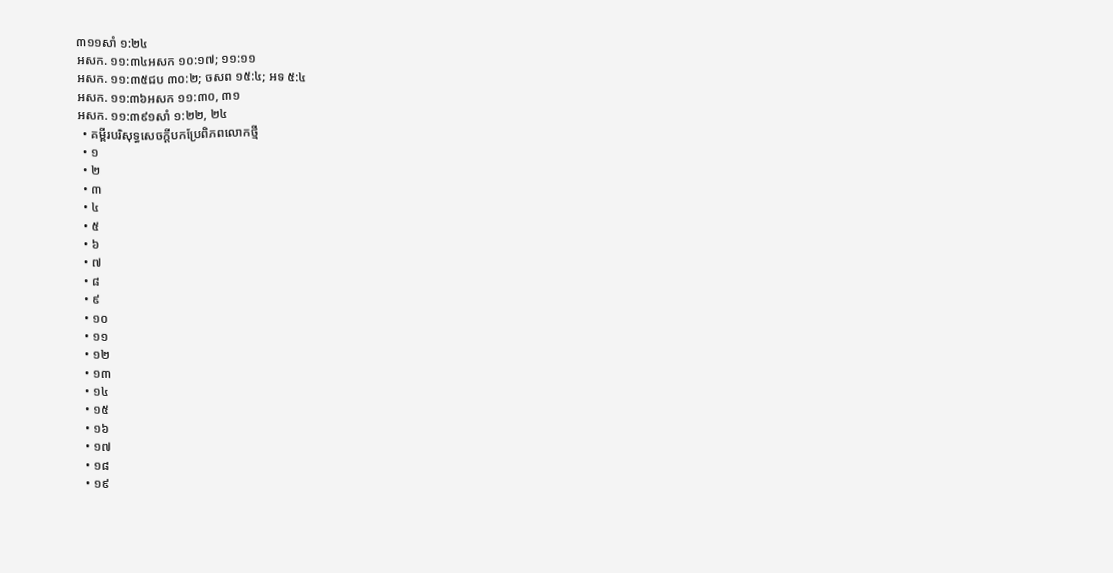៣១១សាំ ១:២៤
អសក. ១១:៣៤អសក ១០:១៧; ១១:១១
អសក. ១១:៣៥ជប ៣០:២; ចសព ១៥:៤; អទ ៥:៤
អសក. ១១:៣៦អសក ១១:៣០, ៣១
អសក. ១១:៣៩១សាំ ១:២២, ២៤
  • គម្ពីរបរិសុទ្ធសេចក្ដីបកប្រែពិភពលោកថ្មី
  • ១
  • ២
  • ៣
  • ៤
  • ៥
  • ៦
  • ៧
  • ៨
  • ៩
  • ១០
  • ១១
  • ១២
  • ១៣
  • ១៤
  • ១៥
  • ១៦
  • ១៧
  • ១៨
  • ១៩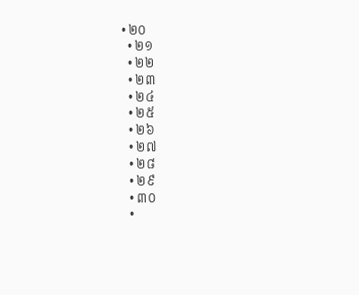• ២០
  • ២១
  • ២២
  • ២៣
  • ២៤
  • ២៥
  • ២៦
  • ២៧
  • ២៨
  • ២៩
  • ៣០
  •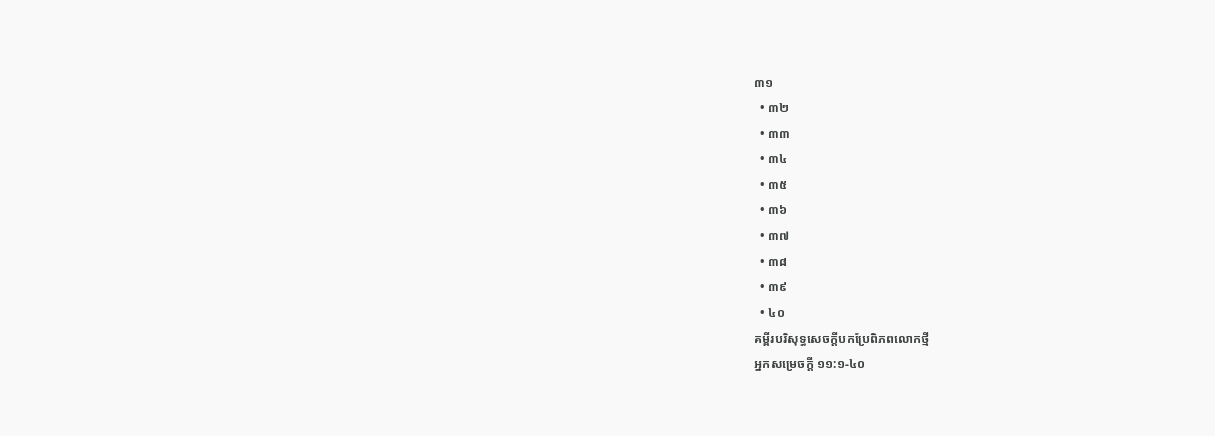៣១
  • ៣២
  • ៣៣
  • ៣៤
  • ៣៥
  • ៣៦
  • ៣៧
  • ៣៨
  • ៣៩
  • ៤០
គម្ពីរបរិសុទ្ធសេចក្ដីបកប្រែពិភពលោកថ្មី
អ្នកសម្រេចក្ដី ១១:១-៤០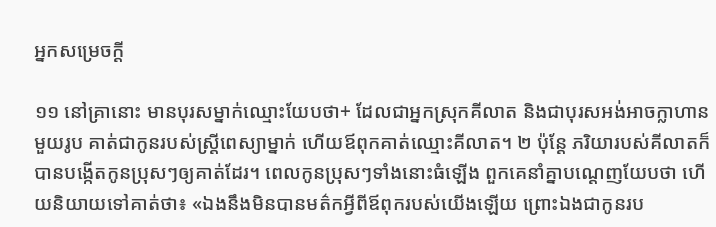អ្នកសម្រេចក្ដី

១១ នៅគ្រានោះ មានបុរសម្នាក់ឈ្មោះយែបថា+ ដែលជាអ្នកស្រុកគីលាត និងជាបុរសអង់អាចក្លាហានមួយរូប គាត់ជាកូនរបស់ស្ត្រីពេស្យាម្នាក់ ហើយឪពុកគាត់ឈ្មោះគីលាត។ ២ ប៉ុន្តែ ភរិយារបស់គីលាតក៏បានបង្កើតកូនប្រុសៗឲ្យគាត់ដែរ។ ពេលកូនប្រុសៗទាំងនោះធំឡើង ពួកគេនាំគ្នាបណ្ដេញយែបថា ហើយនិយាយទៅគាត់ថា៖ «ឯងនឹងមិនបានមត៌កអ្វីពីឪពុករបស់យើងឡើយ ព្រោះឯងជាកូនរប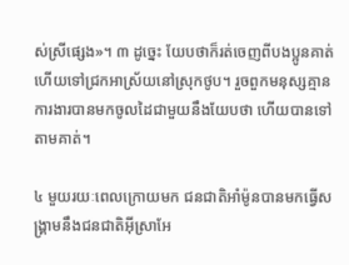ស់ស្រីផ្សេង»។ ៣ ដូច្នេះ យែបថាក៏រត់ចេញពីបងប្អូនគាត់ ហើយទៅជ្រកអាស្រ័យនៅស្រុកថូប។ រួចពួកមនុស្សគ្មានការងារបានមកចូលដៃជាមួយនឹងយែបថា ហើយបានទៅតាមគាត់។

៤ មួយរយៈពេលក្រោយមក ជនជាតិអាំម៉ូនបានមកធ្វើសង្គ្រាមនឹងជនជាតិអ៊ីស្រាអែ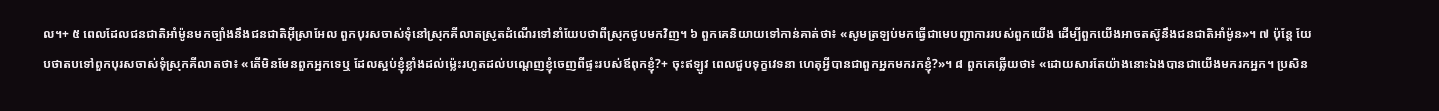ល។+ ៥ ពេលដែលជនជាតិអាំម៉ូនមកច្បាំងនឹងជនជាតិអ៊ីស្រាអែល ពួកបុរសចាស់ទុំនៅស្រុកគីលាតស្រូតដំណើរទៅនាំយែបថាពីស្រុកថូបមកវិញ។ ៦ ពួកគេនិយាយទៅកាន់គាត់ថា៖ «សូមត្រឡប់មកធ្វើជាមេបញ្ជាការរបស់ពួកយើង ដើម្បីពួកយើងអាចតស៊ូនឹងជនជាតិអាំម៉ូន»។ ៧ ប៉ុន្តែ យែបថាតបទៅពួកបុរសចាស់ទុំស្រុកគីលាតថា៖ «តើមិនមែនពួកអ្នកទេឬ ដែលស្អប់ខ្ញុំខ្លាំងដល់ម្ល៉េះរហូតដល់បណ្ដេញខ្ញុំចេញពីផ្ទះរបស់ឪពុកខ្ញុំ?+ ចុះឥឡូវ ពេលជួបទុក្ខវេទនា ហេតុអ្វីបានជាពួកអ្នកមករកខ្ញុំ?»។ ៨ ពួកគេឆ្លើយថា៖ «ដោយសារតែយ៉ាងនោះឯងបានជាយើងមករកអ្នក។ ប្រសិន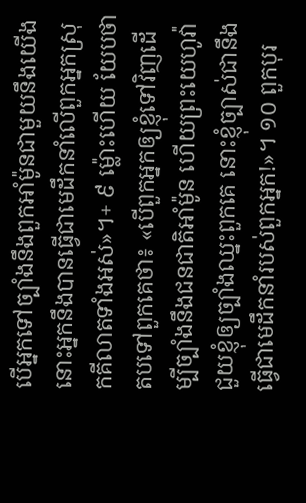បើអ្នកទៅច្បាំងនឹងពួកអាំម៉ូនជាមួយនឹងយើង នោះអ្នកនឹងបានធ្វើជាមេដឹកនាំលើពួកអ្នកស្រុកគីលាតទាំងអស់»។+ ៩ ម្ល៉ោះហើយ យែបថាតបទៅពួកគេថា៖ «បើពួកអ្នកឲ្យខ្ញុំទៅវិញដើម្បីច្បាំងនឹងជនជាតិអាំម៉ូន ហើយព្រះយេហូវ៉ាជួយខ្ញុំឲ្យច្បាំងឈ្នះពួកគេ នោះខ្ញុំច្បាស់ជានឹងធ្វើជាមេដឹកនាំរបស់ពួកអ្នក!»។ ១០ ពួកបុរ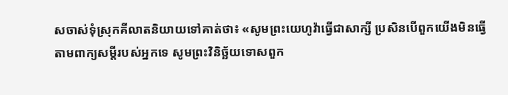សចាស់ទុំស្រុកគីលាតនិយាយទៅគាត់ថា៖ «សូមព្រះយេហូវ៉ាធ្វើជាសាក្សី ប្រសិនបើពួកយើងមិនធ្វើតាមពាក្យសម្ដីរបស់អ្នកទេ សូមព្រះវិនិច្ឆ័យទោសពួក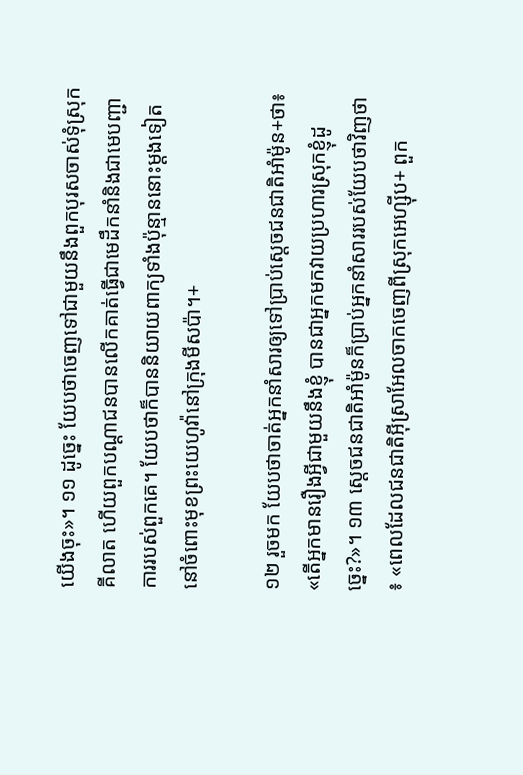យើងចុះ»។ ១១ ដូច្នេះ យែបថាចេញទៅជាមួយនឹងពួកបុរសចាស់ទុំស្រុកគីលាត ហើយពួកបណ្ដាជនបានលើកគាត់ធ្វើជាមេដឹកនាំនិងជាមេបញ្ជាការរបស់ពួកគេ។ យែបថាក៏បាននិយាយពាក្យទាំងប៉ុន្មាននោះម្ដងទៀតនៅចំពោះមុខព្រះយេហូវ៉ានៅក្រុងមីសប៉ា។+

១២ រួចមក យែបថាចាត់អ្នកនាំសារឲ្យទៅប្រាប់ស្ដេចជនជាតិអាំម៉ូន+ថា៖ «តើអ្នកមានរឿងអ្វីជាមួយនឹងខ្ញុំ បានជាអ្នកមកវាយប្រហារស្រុកខ្ញុំដូច្នេះ?»។ ១៣ ស្ដេចជនជាតិអាំម៉ូនក៏ប្រាប់អ្នកនាំសាររបស់យែបថាវិញថា៖ «ពេលដែលជនជាតិអ៊ីស្រាអែលចាកចេញពីស្រុកអេហ្ស៊ីប+ ពួក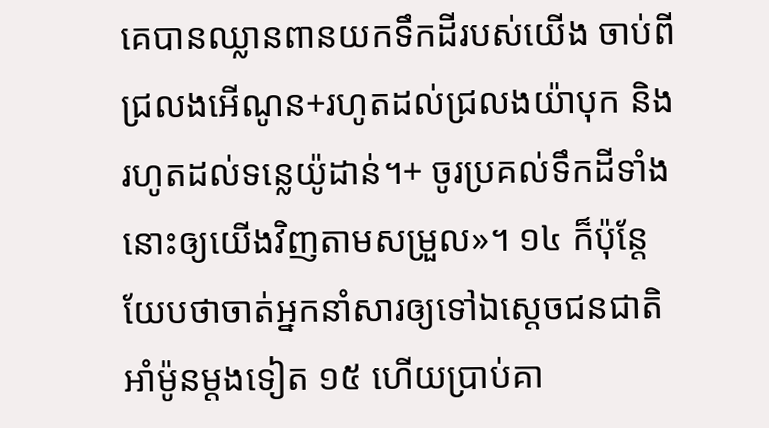គេបានឈ្លានពានយកទឹកដីរបស់យើង ចាប់ពីជ្រលងអើណូន+រហូតដល់ជ្រលងយ៉ាបុក និងរហូតដល់ទន្លេយ៉ូដាន់។+ ចូរប្រគល់ទឹកដីទាំងនោះឲ្យយើងវិញតាមសម្រួល»។ ១៤ ក៏ប៉ុន្តែ យែបថាចាត់អ្នកនាំសារឲ្យទៅឯស្ដេចជនជាតិអាំម៉ូនម្ដងទៀត ១៥ ហើយប្រាប់គា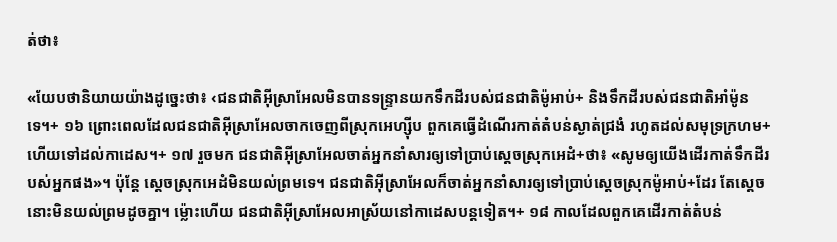ត់ថា៖

«យែបថានិយាយយ៉ាងដូច្នេះថា៖ ‹ជនជាតិអ៊ីស្រាអែលមិនបានទន្ទ្រានយកទឹកដីរបស់ជនជាតិម៉ូអាប់+ និងទឹកដីរបស់ជនជាតិអាំម៉ូនទេ។+ ១៦ ព្រោះពេលដែលជនជាតិអ៊ីស្រាអែលចាកចេញពីស្រុកអេហ្ស៊ីប ពួកគេធ្វើដំណើរកាត់តំបន់ស្ងាត់ជ្រងំ រហូតដល់សមុទ្រក្រហម+ ហើយទៅដល់កាដេស។+ ១៧ រួចមក ជនជាតិអ៊ីស្រាអែលចាត់អ្នកនាំសារឲ្យទៅប្រាប់ស្ដេចស្រុកអេដំ+ថា៖ «សូមឲ្យយើងដើរកាត់ទឹកដីរបស់អ្នកផង»។ ប៉ុន្តែ ស្ដេចស្រុកអេដំមិនយល់ព្រមទេ។ ជនជាតិអ៊ីស្រាអែលក៏ចាត់អ្នកនាំសារឲ្យទៅប្រាប់ស្ដេចស្រុកម៉ូអាប់+ដែរ តែស្ដេចនោះមិនយល់ព្រមដូចគ្នា។ ម្ល៉ោះហើយ ជនជាតិអ៊ីស្រាអែលអាស្រ័យនៅកាដេសបន្តទៀត។+ ១៨ កាលដែលពួកគេដើរកាត់តំបន់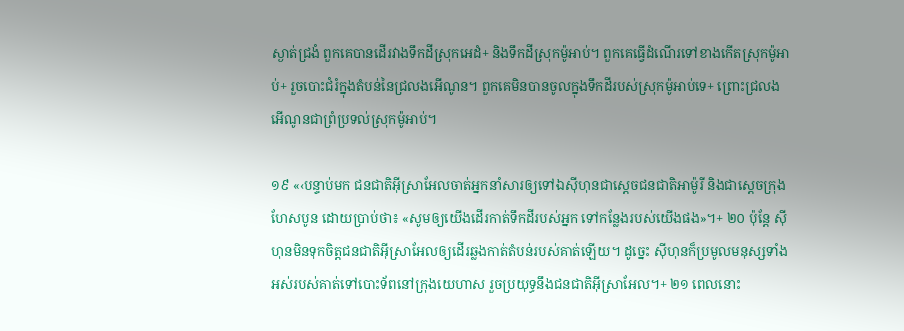ស្ងាត់ជ្រងំ ពួកគេបានដើរវាងទឹកដីស្រុកអេដំ+ និងទឹកដីស្រុកម៉ូអាប់។ ពួកគេធ្វើដំណើរទៅខាងកើតស្រុកម៉ូអាប់+ រួចបោះជំរំក្នុងតំបន់នៃជ្រលងអើណូន។ ពួកគេមិនបានចូលក្នុងទឹកដីរបស់ស្រុកម៉ូអាប់ទេ+ ព្រោះជ្រលងអើណូនជាព្រំប្រទល់ស្រុកម៉ូអាប់។

១៩ «‹បន្ទាប់មក ជនជាតិអ៊ីស្រាអែលចាត់អ្នកនាំសារឲ្យទៅឯស៊ីហុនជាស្ដេចជនជាតិអាម៉ូរី និងជាស្ដេចក្រុងហែសបូន ដោយប្រាប់ថា៖ «សូមឲ្យយើងដើរកាត់ទឹកដីរបស់អ្នក ទៅកន្លែងរបស់យើងផង»។+ ២០ ប៉ុន្តែ ស៊ីហុនមិនទុកចិត្តជនជាតិអ៊ីស្រាអែលឲ្យដើរឆ្លងកាត់តំបន់របស់គាត់ឡើយ។ ដូច្នេះ ស៊ីហុនក៏ប្រមូលមនុស្សទាំងអស់របស់គាត់ទៅបោះទ័ពនៅក្រុងយេហាស រួចប្រយុទ្ធនឹងជនជាតិអ៊ីស្រាអែល។+ ២១ ពេលនោះ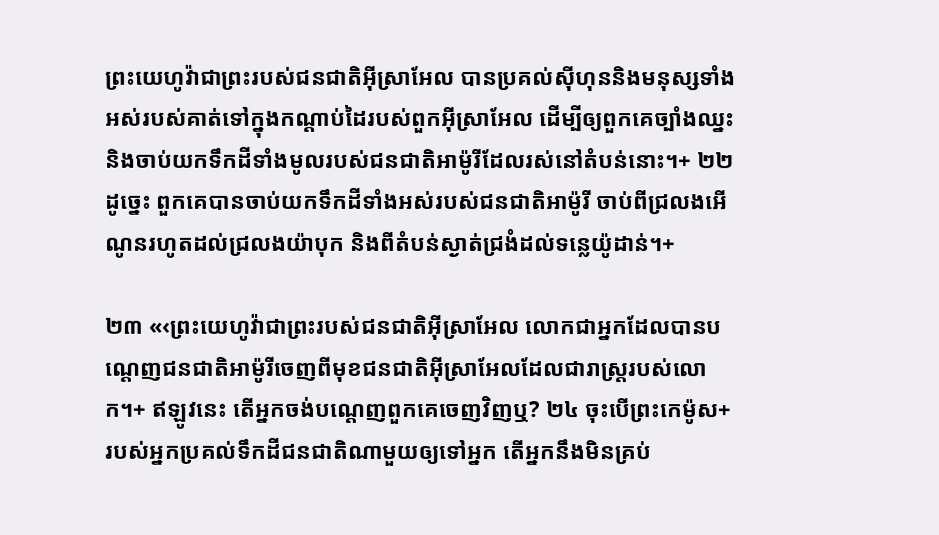ព្រះយេហូវ៉ាជាព្រះរបស់ជនជាតិអ៊ីស្រាអែល បានប្រគល់ស៊ីហុននិងមនុស្សទាំងអស់របស់គាត់ទៅក្នុងកណ្ដាប់ដៃរបស់ពួកអ៊ីស្រាអែល ដើម្បីឲ្យពួកគេច្បាំងឈ្នះនិងចាប់យកទឹកដីទាំងមូលរបស់ជនជាតិអាម៉ូរីដែលរស់នៅតំបន់នោះ។+ ២២ ដូច្នេះ ពួកគេបានចាប់យកទឹកដីទាំងអស់របស់ជនជាតិអាម៉ូរី ចាប់ពីជ្រលងអើណូនរហូតដល់ជ្រលងយ៉ាបុក និងពីតំបន់ស្ងាត់ជ្រងំដល់ទន្លេយ៉ូដាន់។+

២៣ «‹ព្រះយេហូវ៉ាជាព្រះរបស់ជនជាតិអ៊ីស្រាអែល លោកជាអ្នកដែលបានបណ្ដេញជនជាតិអាម៉ូរីចេញពីមុខជនជាតិអ៊ីស្រាអែលដែលជារាស្ត្ររបស់លោក។+ ឥឡូវនេះ តើអ្នកចង់បណ្ដេញពួកគេចេញវិញឬ? ២៤ ចុះបើព្រះកេម៉ូស+របស់អ្នកប្រគល់ទឹកដីជនជាតិណាមួយឲ្យទៅអ្នក តើអ្នកនឹងមិនគ្រប់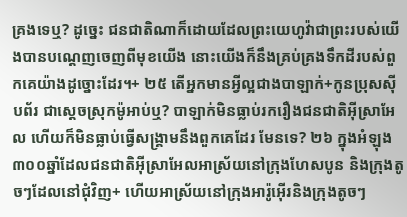គ្រងទេឬ? ដូច្នេះ ជនជាតិណាក៏ដោយដែលព្រះយេហូវ៉ាជាព្រះរបស់យើងបានបណ្ដេញចេញពីមុខយើង នោះយើងក៏នឹងគ្រប់គ្រងទឹកដីរបស់ពួកគេយ៉ាងដូច្នោះដែរ។+ ២៥ តើអ្នកមានអ្វីល្អជាងបាឡាក់+កូនប្រុសស៊ីបព័រ ជាស្ដេចស្រុកម៉ូអាប់ឬ? បាឡាក់មិនធ្លាប់រករឿងជនជាតិអ៊ីស្រាអែល ហើយក៏មិនធ្លាប់ធ្វើសង្គ្រាមនឹងពួកគេដែរ មែនទេ? ២៦ ក្នុងអំឡុង៣០០ឆ្នាំដែលជនជាតិអ៊ីស្រាអែលអាស្រ័យនៅក្រុងហែសបូន និងក្រុងតូចៗដែលនៅជុំវិញ+ ហើយអាស្រ័យនៅក្រុងអារ៉ូអ៊ើរនិងក្រុងតូចៗ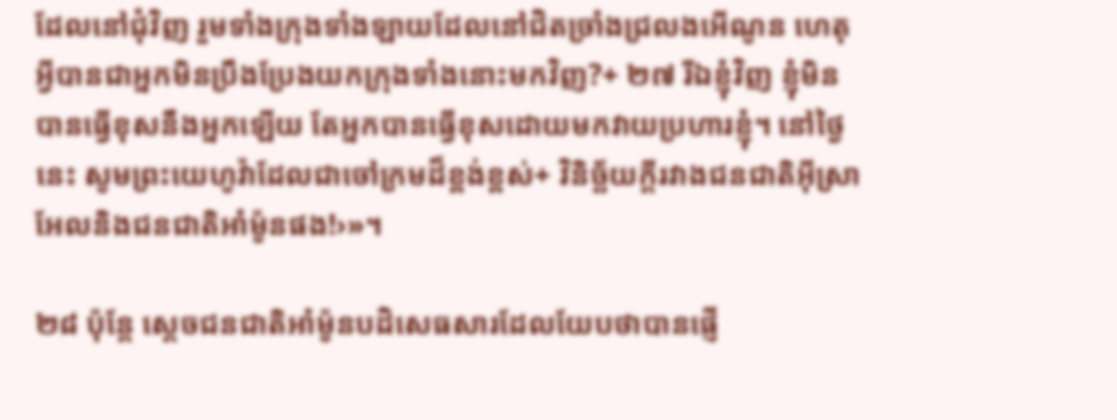ដែលនៅជុំវិញ រួមទាំងក្រុងទាំងឡាយដែលនៅជិតច្រាំងជ្រលងអើណូន ហេតុអ្វីបានជាអ្នកមិនប្រឹងប្រែងយកក្រុងទាំងនោះមកវិញ?+ ២៧ រីឯខ្ញុំវិញ ខ្ញុំមិនបានធ្វើខុសនឹងអ្នកឡើយ តែអ្នកបានធ្វើខុសដោយមកវាយប្រហារខ្ញុំ។ នៅថ្ងៃនេះ សូមព្រះយេហូវ៉ាដែលជាចៅក្រមដ៏ខ្ពង់ខ្ពស់+ វិនិច្ឆ័យក្ដីរវាងជនជាតិអ៊ីស្រាអែលនិងជនជាតិអាំម៉ូនផង!›»។

២៨ ប៉ុន្តែ ស្ដេចជនជាតិអាំម៉ូនបដិសេធសារដែលយែបថាបានផ្ញើ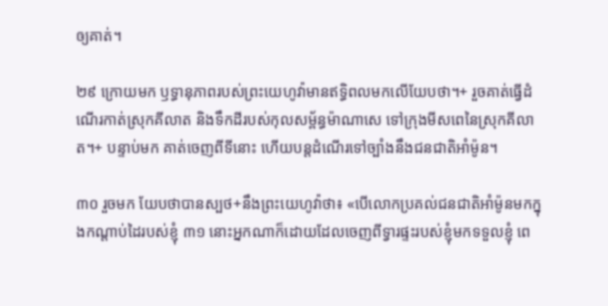ឲ្យគាត់។

២៩ ក្រោយមក ឫទ្ធានុភាពរបស់ព្រះយេហូវ៉ាមានឥទ្ធិពលមកលើយែបថា។+ រួចគាត់ធ្វើដំណើរកាត់ស្រុកគីលាត និងទឹកដីរបស់កុលសម្ព័ន្ធម៉ាណាសេ ទៅក្រុងមីសពេនៃស្រុកគីលាត។+ បន្ទាប់មក គាត់ចេញពីទីនោះ ហើយបន្តដំណើរទៅច្បាំងនឹងជនជាតិអាំម៉ូន។

៣០ រួចមក យែបថាបានស្បថ+នឹងព្រះយេហូវ៉ាថា៖ «បើលោកប្រគល់ជនជាតិអាំម៉ូនមកក្នុងកណ្ដាប់ដៃរបស់ខ្ញុំ ៣១ នោះអ្នកណាក៏ដោយដែលចេញពីទ្វារផ្ទះរបស់ខ្ញុំមកទទួលខ្ញុំ ពេ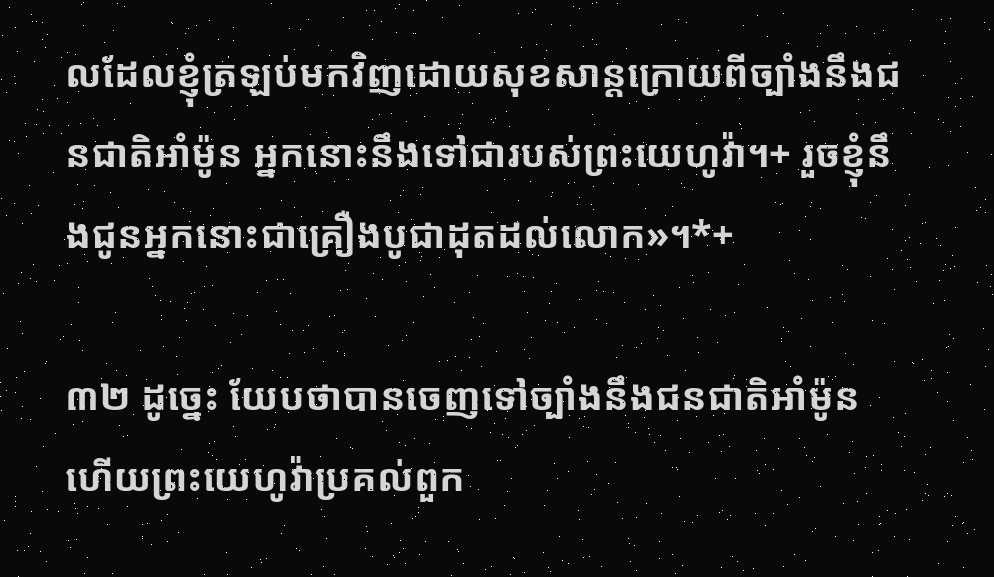លដែលខ្ញុំត្រឡប់មកវិញដោយសុខសាន្តក្រោយពីច្បាំងនឹងជនជាតិអាំម៉ូន អ្នកនោះនឹងទៅជារបស់ព្រះយេហូវ៉ា។+ រួចខ្ញុំនឹងជូនអ្នកនោះជាគ្រឿងបូជាដុតដល់លោក»។*+

៣២ ដូច្នេះ យែបថាបានចេញទៅច្បាំងនឹងជនជាតិអាំម៉ូន ហើយព្រះយេហូវ៉ាប្រគល់ពួក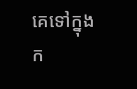គេទៅក្នុងក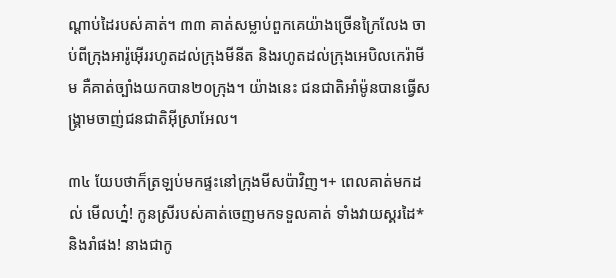ណ្ដាប់ដៃរបស់គាត់។ ៣៣ គាត់សម្លាប់ពួកគេយ៉ាងច្រើនក្រៃលែង ចាប់ពីក្រុងអារ៉ូអ៊ើររហូតដល់ក្រុងមីនីត និងរហូតដល់ក្រុងអេបិលកេរ៉ាមីម គឺគាត់ច្បាំងយកបាន២០ក្រុង។ យ៉ាងនេះ ជនជាតិអាំម៉ូនបានធ្វើសង្គ្រាមចាញ់ជនជាតិអ៊ីស្រាអែល។

៣៤ យែបថាក៏ត្រឡប់មកផ្ទះនៅក្រុងមីសប៉ាវិញ។+ ពេលគាត់មកដល់ មើលហ្ន៎! កូនស្រីរបស់គាត់ចេញមកទទួលគាត់ ទាំងវាយស្គរដៃ* និងរាំផង! នាងជាកូ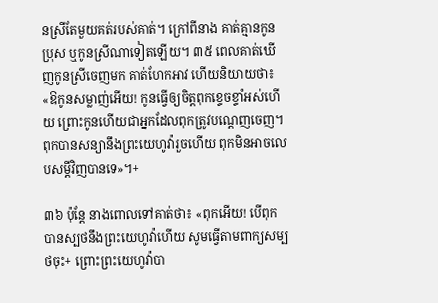នស្រីតែមួយគត់របស់គាត់។ ក្រៅពីនាង គាត់គ្មានកូនប្រុស ឬកូនស្រីណាទៀតឡើយ។ ៣៥ ពេលគាត់ឃើញកូនស្រីចេញមក គាត់ហែកអាវ ហើយនិយាយថា៖ «ឱកូនសម្លាញ់អើយ! កូនធ្វើឲ្យចិត្តពុកខ្ទេចខ្ទាំអស់ហើយ ព្រោះកូនហើយជាអ្នកដែលពុកត្រូវបណ្ដេញចេញ។ ពុកបានសន្យានឹងព្រះយេហូវ៉ារួចហើយ ពុកមិនអាចលេបសម្ដីវិញបានទេ»។+

៣៦ ប៉ុន្តែ នាងពោលទៅគាត់ថា៖ «ពុកអើយ! បើពុកបានស្បថនឹងព្រះយេហូវ៉ាហើយ សូមធ្វើតាមពាក្យសម្បថចុះ+ ព្រោះព្រះយេហូវ៉ាបា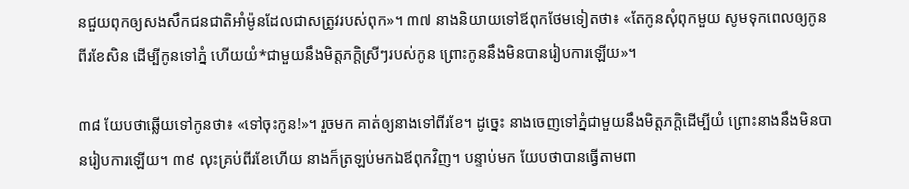នជួយពុកឲ្យសងសឹកជនជាតិអាំម៉ូនដែលជាសត្រូវរបស់ពុក»។ ៣៧ នាងនិយាយទៅឪពុកថែមទៀតថា៖ «តែកូនសុំពុកមួយ សូមទុកពេលឲ្យកូនពីរខែសិន ដើម្បីកូនទៅភ្នំ ហើយយំ*ជាមួយនឹងមិត្តភក្ដិស្រីៗរបស់កូន ព្រោះកូននឹងមិនបានរៀបការឡើយ»។

៣៨ យែបថាឆ្លើយទៅកូនថា៖ «ទៅចុះកូន!»។ រួចមក គាត់ឲ្យនាងទៅពីរខែ។ ដូច្នេះ នាងចេញទៅភ្នំជាមួយនឹងមិត្តភក្ដិដើម្បីយំ ព្រោះនាងនឹងមិនបានរៀបការឡើយ។ ៣៩ លុះគ្រប់ពីរខែហើយ នាងក៏ត្រឡប់មកឯឪពុកវិញ។ បន្ទាប់មក យែបថាបានធ្វើតាមពា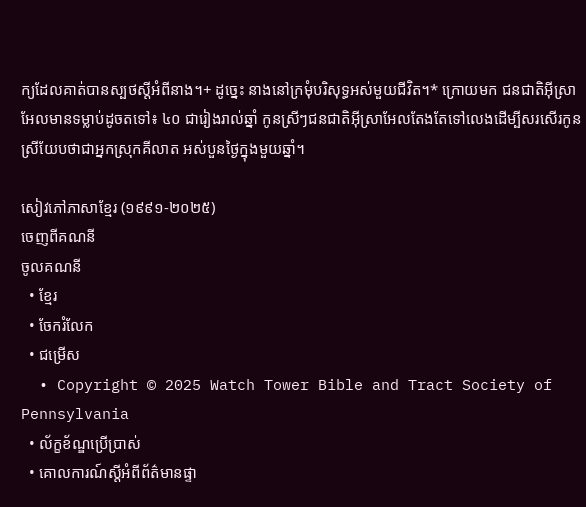ក្យដែលគាត់បានស្បថស្ដីអំពីនាង។+ ដូច្នេះ នាងនៅក្រមុំបរិសុទ្ធអស់មួយជីវិត។* ក្រោយមក ជនជាតិអ៊ីស្រាអែលមានទម្លាប់ដូចតទៅ៖ ៤០ ជារៀងរាល់ឆ្នាំ កូនស្រីៗជនជាតិអ៊ីស្រាអែលតែងតែទៅលេងដើម្បីសរសើរកូនស្រីយែបថាជាអ្នកស្រុកគីលាត អស់បួនថ្ងៃក្នុងមួយឆ្នាំ។

សៀវភៅភាសាខ្មែរ (១៩៩១-២០២៥)
ចេញពីគណនី
ចូលគណនី
  • ខ្មែរ
  • ចែករំលែក
  • ជម្រើស
  • Copyright © 2025 Watch Tower Bible and Tract Society of Pennsylvania
  • ល័ក្ខខ័ណ្ឌប្រើប្រាស់
  • គោលការណ៍ស្ដីអំពីព័ត៌មានផ្ទា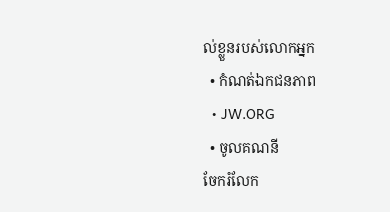ល់ខ្លួនរបស់លោកអ្នក
  • កំណត់ឯកជនភាព
  • JW.ORG
  • ចូលគណនី
ចែករំលែក